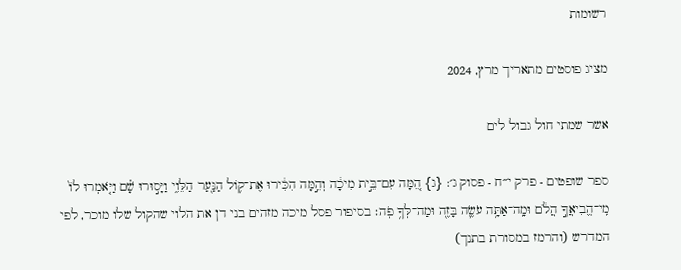רשומות

מציג פוסטים מתאריך מרץ, 2024

אשר שמתי חול גבול לים

ספר שופטים - פרק י״ח - פסוק ג׳: {ג} הֵ֚מָּה עִם־בֵּ֣ית מִיכָ֔ה וְהֵ֣מָּה הִכִּ֔ירוּ אֶת־ק֥וֹל הַנַּ֖עַר הַלֵּוִ֑י וַיָּס֣וּרוּ שָׁ֗ם וַיֹּ֤אמְרוּ לוֹ֙ מִֽי־הֱבִיאֲךָ֣ הֲלֹ֔ם וּמָֽה־אַתָּ֥ה עֹשֶׂ֛ה בָּזֶ֖ה וּמַה־לְּךָ֥ פֹֽה׃ בסיפור פסל מיכה מזהים בני דן את הלוי שהקול שלו מוכר, לפי המדרש (והרמז במסורת בתנך)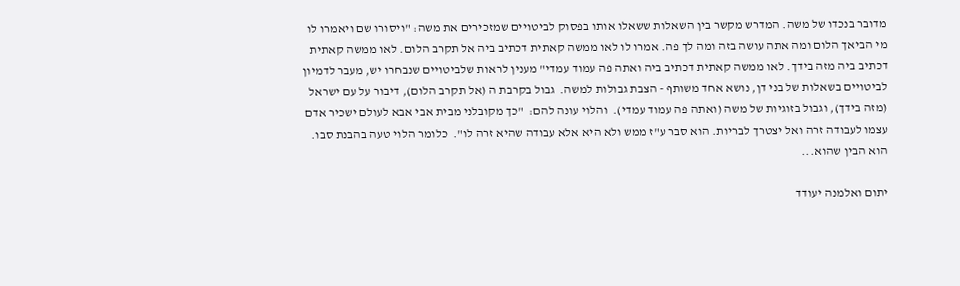מדובר בנכדו של משה. המדרש מקשר בין השאלות ששאלו אותו בפסוק לביטויים שמזכירים את משה: "ויסורו שם ויאמרו לו מי הביאך הלום ומה אתה עושה בזה ומה לך פה. אמרו לו לאו ממשה קאתית דכתיב ביה אל תקרב הלום. לאו ממשה קאתית דכתיב ביה מזה בידך. לאו ממשה קאתית דכתיב ביה ואתה פה עמוד עמדי" מענין לראות שלביטויים שנבחרו יש, מעבר לדמיון לביטויים בשאלות של בני דן, נושא אחד משותף - הצבת גבולות למשה.  גבול בקרבת ה (אל תקרב הלום), דיבור על עם ישראל (מזה בידך), וגבול בזוגיות של משה (ואתה פה עמוד עמדי).  והלוי עונה להם:  "כך מקובלני מבית אבי אבא לעולם ישכיר אדם עצמו לעבודה זרה ואל יצטרך לבריות. הוא סבר ע"ז ממש ולא היא אלא עבודה שהיא זרה לו".  כלומר הלוי טעה בהבנת סבו. הוא הבין שהוא...

יתום ואלמנה יעודד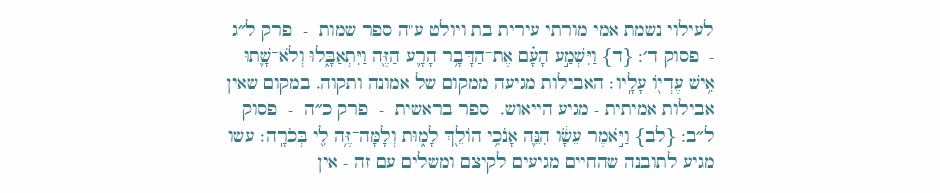לעילוי נשמת אמי מורתי עירית בת ויולט ע"ה ספר שמות  -  פרק ל״ג  -  פסוק ד׳: {ד} וַיִּשְׁמַ֣ע הָעָ֗ם אֶת־הַדָּבָ֥ר הָרָ֛ע הַזֶּ֖ה וַיִּתְאַבָּ֑לוּ וְלֹא־שָׁ֛תוּ אִ֥ישׁ עֶדְי֖וֹ עָלָֽיו׃ האבילות מגיעה ממקום של אמונה ותקוה. במקום שאין אבילות אמיתית - מגיע הייאוש.  ספר בראשית  -  פרק כ״ה  -  פסוק ל״ב: {לב} וַיֹּ֣אמֶר עֵשָׂ֔ו הִנֵּ֛ה אָנֹכִ֥י הוֹלֵ֖ךְ לָמ֑וּת וְלָמָּה־זֶּ֥ה לִ֖י בְּכֹרָֽה׃ עשו מגיע לתובנה שהחיים מגיעים לקיצם ומשלים עם זה - אין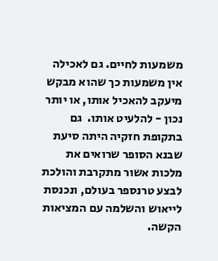משמעות לחיים. גם לאכילה אין משמעות כך שהוא מבקש מיעקב להאכיל אותו, או יותר נכון - להלעיט אותו.  גם בתקופת חזקיה היתה סיעת שבנא הסופר שרואים את מלכות אשור מתקרבת והולכת לבצע טרנספר בעולם, ונכנסת לייאוש והשלמה עם המציאות הקשה.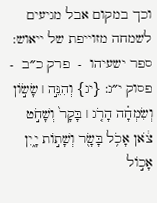וכך במקום אבל מגיעים לשמחה מזוייפת של ייאוש: ספר ישעיהו  -  פרק כ״ב  -  פסוק י״ג: {יג} וְהִנֵּ֣ה ׀ שָׂשׂ֣וֹן וְשִׂמְחָ֗ה הָרֹ֤ג ׀ בָּקָר֙ וְשָׁחֹ֣ט צֹ֔אן אָכֹ֥ל בָּשָׂ֖ר וְשָׁת֣וֹת יָ֑יִן אָכ֣וֹל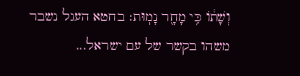וְשָׁת֔וֹ כִּ֥י מָחָ֖ר נָמֽוּת׃ בחטא העגל נשבר משהו בקשר של עם ישראל...